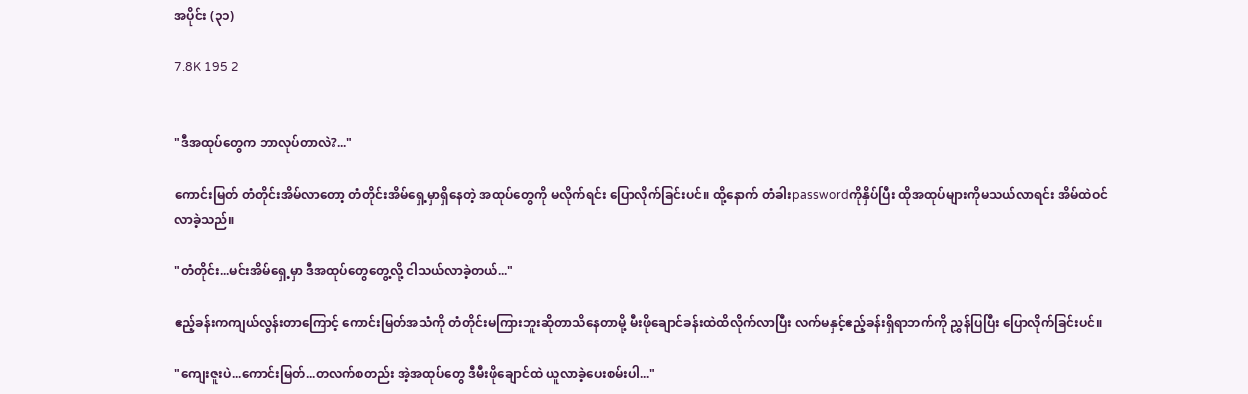အပိုင်း (၃၁)

7.8K 195 2


"ဒီအထုပ်တွေက ဘာလုပ်တာလဲ?..."

ကောင်းမြတ် တံတိုင်းအိမ်လာတော့ တံတိုင်းအိမ်ရှေ့မှာရှိနေတဲ့ အထုပ်တွေကို မလိုက်ရင်း ပြောလိုက်ခြင်းပင်။ ထို့နောက် တံခါးpasswordကိုနှိပ်ပြီး ထိုအထုပ်များကိုမသယ်လာရင်း အိမ်ထဲဝင်လာခဲ့သည်။

"တံတိုင်း...မင်းအိမ်ရှေ့မှာ ဒီအထုပ်တွေတွေ့လို့ ငါသယ်လာခဲ့တယ်..."

ဧည့်ခန်းကကျယ်လွန်းတာကြောင့် ကောင်းမြတ်အသံကို တံတိုင်းမကြားဘူးဆိုတာသိနေတာမို့ မီး‌ဖိုချောင်ခန်းထဲထိလိုက်လာပြီး လက်မနှင့်ဧည့်ခန်းရှိရာဘက်ကို ညွှန်ပြပြီး ပြောလိုက်ခြင်းပင်။

"ကျေးဇူးပဲ...ကောင်းမြတ်...တလက်စတည်း အဲ့အထုပ်တွေ ဒီမီးဖိုချောင်ထဲ ယူလာခဲ့ပေးစမ်းပါ..."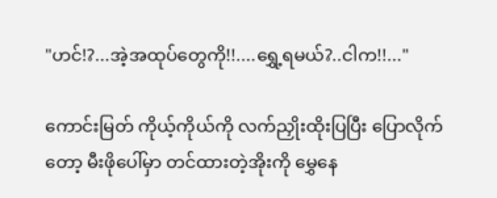"ဟင်!?...အဲ့အထုပ်တွေကို!!....ရွှေ့ရမယ်?..ငါက!!..."

ကောင်းမြတ် ကိုယ့်ကိုယ်ကို လက်ညှိုးထိုးပြပြီး ပြောလိုက်တော့ မီးဖိုပေါ်မှာ တင်ထားတဲ့အိုးကို မွှေနေ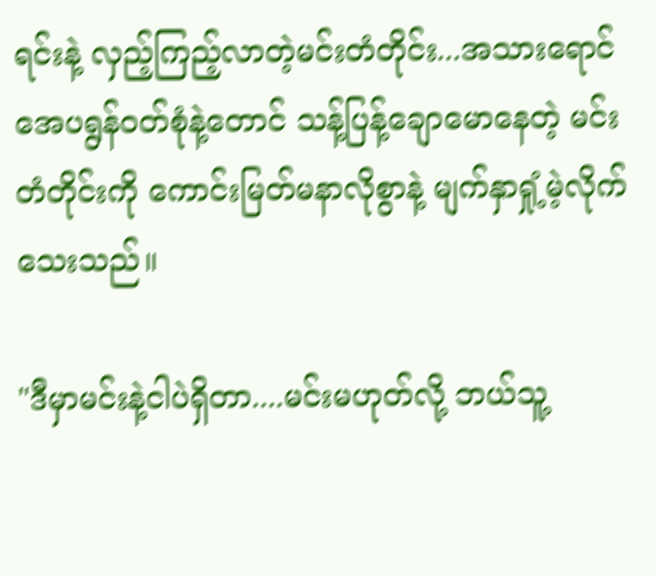ရင်းနဲ့ လှည့်ကြည့်လာတဲ့မင်းတံတိုင်း...အသားရောင်အေပရွန်ဝတ်စုံနဲ့တောင် သန့်ပြန့်ချောမောနေတဲ့ မင်းတံတိုင်းကို ကောင်းမြတ်မနာလိုစွာနဲ့ မျက်နှာရှုံ့မဲ့လိုက်သေးသည်။

"ဒီမှာမင်းနဲ့ငါပဲရှိတာ....မင်းမဟုတ်လို့ ဘယ်သူ့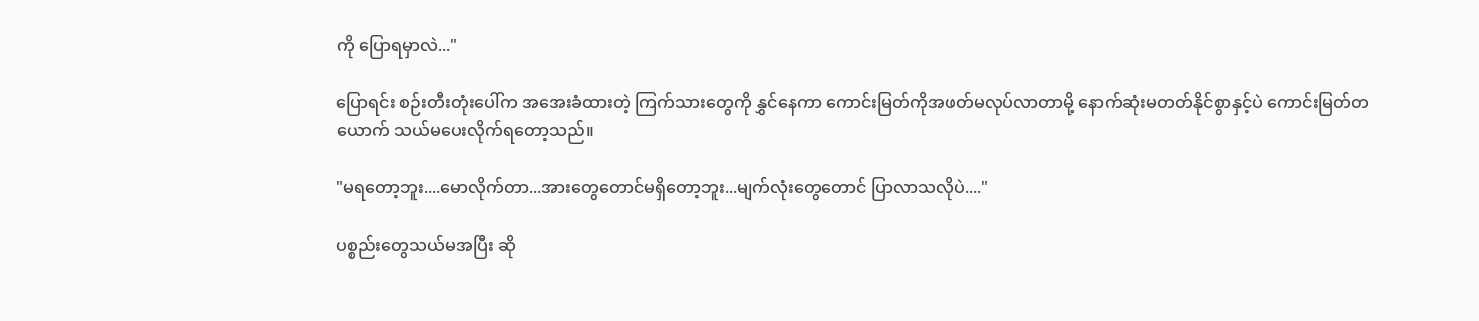ကို ပြောရမှာလဲ..."

ပြောရင်း စဉ်းတီးတုံးပေါ်က အအေးခံထားတဲ့ ကြက်သားတွေကို နွှင်နေကာ ကောင်းမြတ်ကိုအဖတ်မလုပ်လာတာမို့ နောက်ဆုံးမတတ်နိုင်စွာနှင့်ပဲ ကောင်းမြတ်တယောက် သယ်မပေးလိုက်ရတော့သည်။

"မရတော့ဘူး....မောလိုက်တာ...အားတွေတောင်မရှိတော့ဘူး...မျက်လုံးတွေတောင် ပြာလာသလိုပဲ...."

ပစ္စည်းတွေသယ်မအပြီး ဆို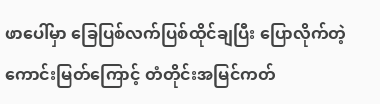ဖာပေါ်မှာ ခြေပြစ်လက်ပြစ်ထိုင်ချပြီး ပြောလိုက်တဲ့ကောင်းမြတ်ကြောင့် တံတိုင်းအမြင်ကတ်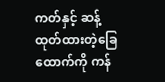ကတ်နှင့် ဆန့်ထုတ်ထားတဲ့ခြေထောက်ကို ကန်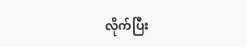လိုက်ပြီး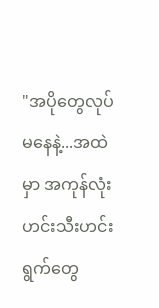"အပိုတွေလုပ်မနေနဲ့...အထဲမှာ အကုန်လုံးဟင်းသီးဟင်းရွက်တွေ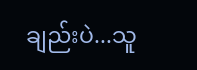ချည်းပဲ...သူ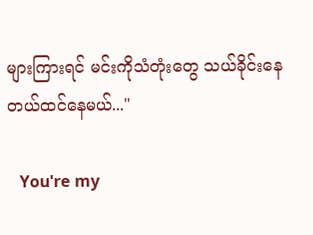များကြားရင် မင်းကိုသံတုံးတွေ သယ်ခိုင်းနေတယ်ထင်နေမယ်..."

   You're my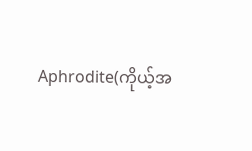Aphrodite(ကိုယ့်အ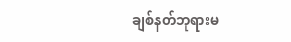ချစ်နတ်ဘုရားမ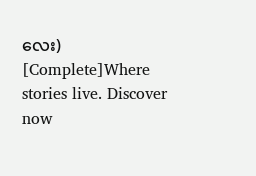လေး)  [Complete]Where stories live. Discover now